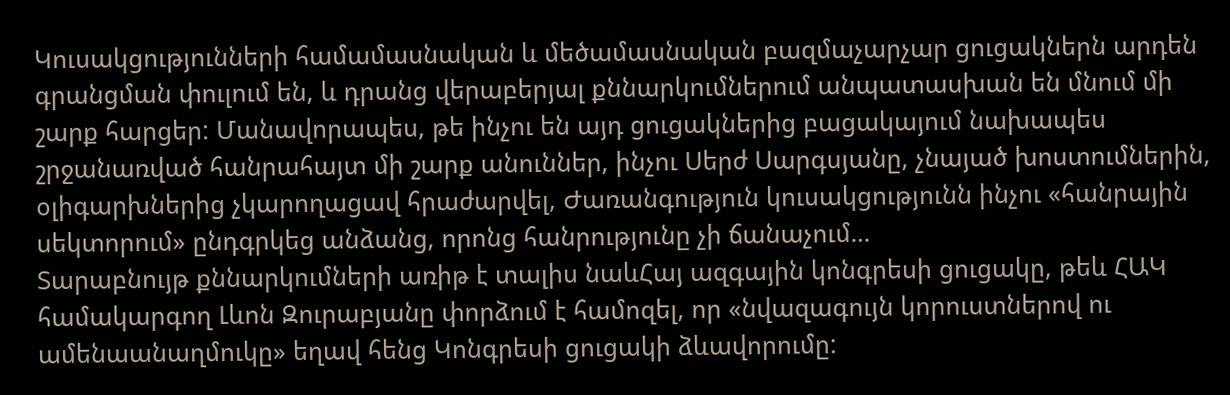Կուսակցությունների համամասնական և մեծամասնական բազմաչարչար ցուցակներն արդեն գրանցման փուլում են, և դրանց վերաբերյալ քննարկումներում անպատասխան են մնում մի շարք հարցեր: Մանավորապես, թե ինչու են այդ ցուցակներից բացակայում նախապես շրջանառված հանրահայտ մի շարք անուններ, ինչու Սերժ Սարգսյանը, չնայած խոստումներին, օլիգարխներից չկարողացավ հրաժարվել, Ժառանգություն կուսակցությունն ինչու «հանրային սեկտորում» ընդգրկեց անձանց, որոնց հանրությունը չի ճանաչում…
Տարաբնույթ քննարկումների առիթ է տալիս նաևՀայ ազգային կոնգրեսի ցուցակը, թեև ՀԱԿ համակարգող Լևոն Զուրաբյանը փորձում է համոզել, որ «նվազագույն կորուստներով ու ամենաանաղմուկը» եղավ հենց Կոնգրեսի ցուցակի ձևավորումը: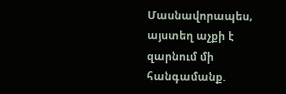Մասնավորապես, այստեղ աչքի է զարնում մի հանգամանք.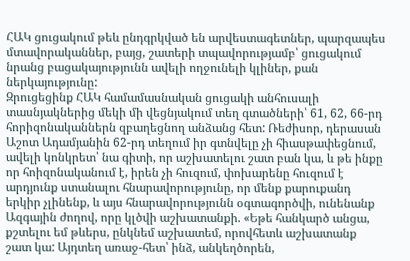ՀԱԿ ցուցակում թեև ընդգրկված են արվեստագետներ, պարզապես մտավորականներ, բայց, շատերի տպավորությամբ՝ ցուցակում նրանց բացակայությունն ավելի ողջունելի կլիներ, քան ներկայությունը:
Զրուցեցինք ՀԱԿ համամասնական ցուցակի անհուսալի տասնյակներից մեկի մի վեցնյակում տեղ գտածների՝ 61, 62, 66-րդ հորիզոնականներն զբաղեցնող անձանց հետ: Ռեժիսոր, դերասան Աշոտ Ադամյանին 62-րդ տեղում իր գտնվելը չի հիասթափեցնում, ավելի կոնկրետ՝ նա գիտի, որ աշխատելու շատ բան կա, և թե ինքը որ հոիզոնականում է, իրեն չի հուզում, փոխարենը հուզում է արդյունք ստանալու հնարավորությունը, որ մենք քարուքանդ երկիր չլինենք, և այս հնարավորությունն օգտագործվի, ունենանք Ազգային ժողով, որը կլծվի աշխատանքի. «Եթե հանկարծ անցա, քշտելու եմ թևերս, ընկնեմ աշխատեմ, որովհետև աշխատանք շատ կա: Այդտեղ առաջ-հետ՝ ինձ, անկեղծորեն,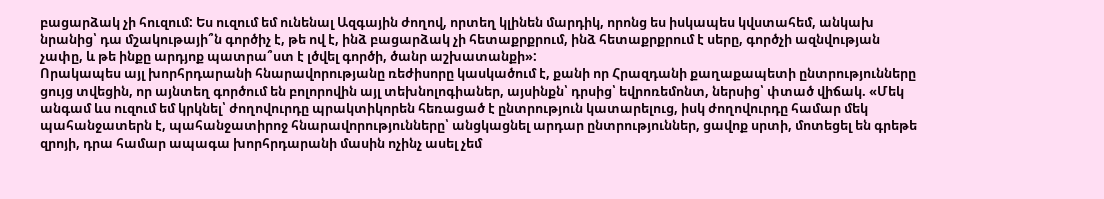բացարձակ չի հուզում: Ես ուզում եմ ունենալ Ազգային ժողով, որտեղ կլինեն մարդիկ, որոնց ես իսկապես կվստահեմ, անկախ նրանից՝ դա մշակութայի՞ն գործիչ է, թե ով է, ինձ բացարձակ չի հետաքրքրում, ինձ հետաքրքրում է սերը, գործչի ազնվության չափը, և թե ինքը արդյոք պատրա՞ստ է լծվել գործի, ծանր աշխատանքի»:
Որակապես այլ խորհրդարանի հնարավորությանը ռեժիսորը կասկածում է, քանի որ Հրազդանի քաղաքապետի ընտրությունները ցույց տվեցին, որ այնտեղ գործում են բոլորովին այլ տեխնոլոգիաներ, այսինքն՝ դրսից՝ եվրոռեմոնտ, ներսից՝ փտած վիճակ. «Մեկ անգամ ևս ուզում եմ կրկնել՝ ժողովուրդը պրակտիկորեն հեռացած է ընտրություն կատարելուց, իսկ ժողովուրդը համար մեկ պահանջատերն է, պահանջատիրոջ հնարավորությունները՝ անցկացնել արդար ընտրություններ, ցավոք սրտի, մոտեցել են գրեթե զրոյի, դրա համար ապագա խորհրդարանի մասին ոչինչ ասել չեմ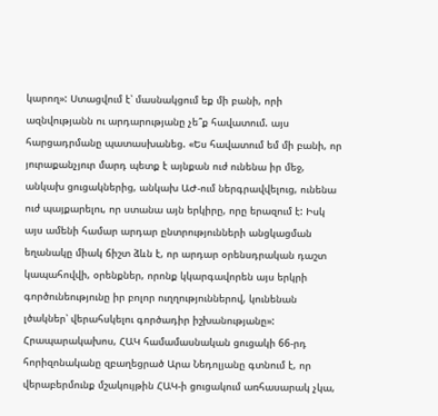կարող»: Ստացվում է՝ մասնակցում եք մի բանի, որի ազնվությանն ու արդարությանը չե՞ք հավատում. այս հարցադրմանը պատասխանեց. «Ես հավատում եմ մի բանի, որ յուրաքանչյուր մարդ պետք է այնքան ուժ ունենա իր մեջ, անկախ ցուցակներից, անկախ ԱԺ-ում ներգրավվելուց, ունենա ուժ պայքարելու, որ ստանա այն երկիրը, որը երազում է: Իսկ այս ամենի համար արդար ընտրությունների անցկացման եղանակը միակ ճիշտ ձևն է, որ արդար օրենսդրական դաշտ կապահովվի, օրենքներ, որոնք կկարգավորեն այս երկրի գործունեությունը իր բոլոր ուղղություններով, կունենան լծակներ՝ վերահսկելու գործադիր իշխանությանը»:
Հրապարակախոս, ՀԱԿ համամասնական ցուցակի 66-րդ հորիզոնականը զբաղեցրած Արա Նեդոլյանը գտնում է, որ վերաբերմունք մշակույթին ՀԱԿ-ի ցուցակում առհասարակ չկա,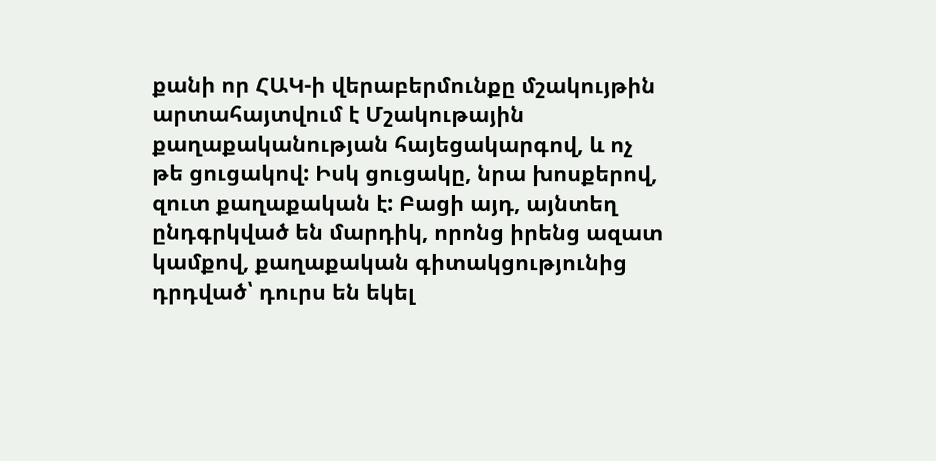քանի որ ՀԱԿ-ի վերաբերմունքը մշակույթին արտահայտվում է Մշակութային քաղաքականության հայեցակարգով, և ոչ թե ցուցակով: Իսկ ցուցակը, նրա խոսքերով, զուտ քաղաքական է: Բացի այդ, այնտեղ ընդգրկված են մարդիկ, որոնց իրենց ազատ կամքով, քաղաքական գիտակցությունից դրդված՝ դուրս են եկել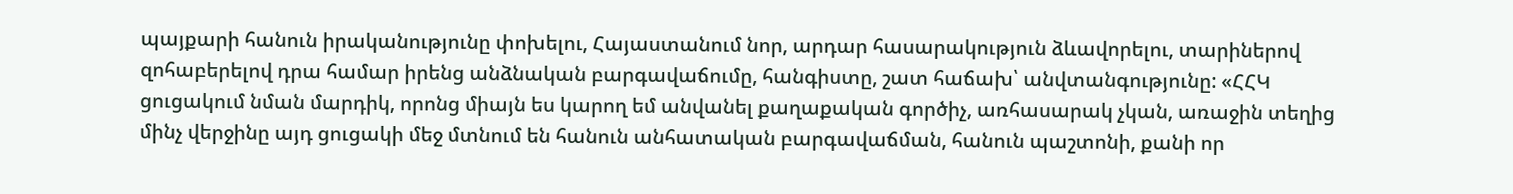պայքարի հանուն իրականությունը փոխելու, Հայաստանում նոր, արդար հասարակություն ձևավորելու, տարիներով զոհաբերելով դրա համար իրենց անձնական բարգավաճումը, հանգիստը, շատ հաճախ՝ անվտանգությունը: «ՀՀԿ ցուցակում նման մարդիկ, որոնց միայն ես կարող եմ անվանել քաղաքական գործիչ, առհասարակ չկան, առաջին տեղից մինչ վերջինը այդ ցուցակի մեջ մտնում են հանուն անհատական բարգավաճման, հանուն պաշտոնի, քանի որ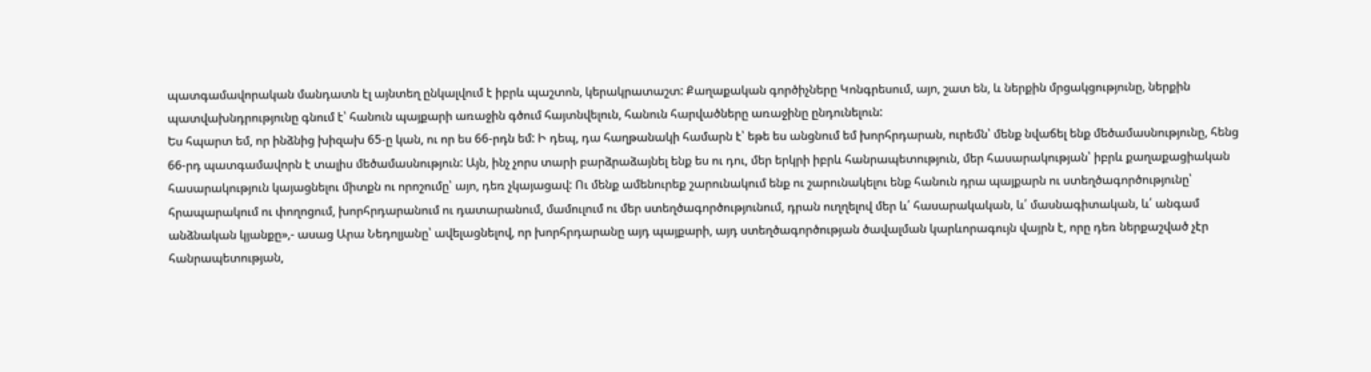պատգամավորական մանդատն էլ այնտեղ ընկալվում է իբրև պաշտոն, կերակրատաշտ: Քաղաքական գործիչները Կոնգրեսում, այո, շատ են, և ներքին մրցակցությունը, ներքին պատվախնդրությունը գնում է՝ հանուն պայքարի առաջին գծում հայտնվելուն, հանուն հարվածները առաջինը ընդունելուն:
Ես հպարտ եմ, որ ինձնից խիզախ 65-ը կան, ու որ ես 66-րդն եմ: Ի դեպ, դա հաղթանակի համարն է՝ եթե ես անցնում եմ խորհրդարան, ուրեմն՝ մենք նվաճել ենք մեծամասնությունը, հենց 66-րդ պատգամավորն է տալիս մեծամասնություն: Այն, ինչ չորս տարի բարձրաձայնել ենք ես ու դու, մեր երկրի իբրև հանրապետություն, մեր հասարակության՝ իբրև քաղաքացիական հասարակություն կայացնելու միտքն ու որոշումը՝ այո, դեռ չկայացավ: Ու մենք ամենուրեք շարունակում ենք ու շարունակելու ենք հանուն դրա պայքարն ու ստեղծագործությունը՝ հրապարակում ու փողոցում, խորհրդարանում ու դատարանում, մամուլում ու մեր ստեղծագործությունում, դրան ուղղելով մեր և՛ հասարակական, և՛ մասնագիտական, և՛ անգամ անձնական կյանքը»,- ասաց Արա Նեդոլյանը՝ ավելացնելով, որ խորհրդարանը այդ պայքարի, այդ ստեղծագործության ծավալման կարևորագույն վայրն է, որը դեռ ներքաշված չէր հանրապետության,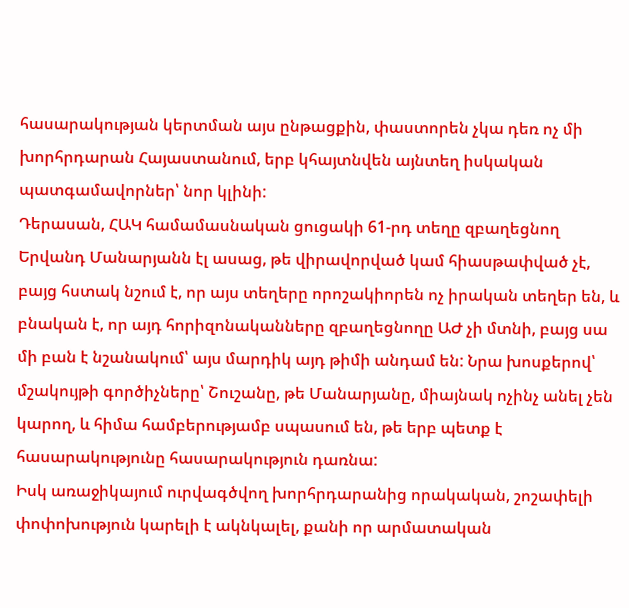հասարակության կերտման այս ընթացքին, փաստորեն չկա դեռ ոչ մի խորհրդարան Հայաստանում, երբ կհայտնվեն այնտեղ իսկական պատգամավորներ՝ նոր կլինի:
Դերասան, ՀԱԿ համամասնական ցուցակի 61-րդ տեղը զբաղեցնող Երվանդ Մանարյանն էլ ասաց, թե վիրավորված կամ հիասթափված չէ, բայց հստակ նշում է, որ այս տեղերը որոշակիորեն ոչ իրական տեղեր են, և բնական է, որ այդ հորիզոնականները զբաղեցնողը ԱԺ չի մտնի, բայց սա մի բան է նշանակում՝ այս մարդիկ այդ թիմի անդամ են: Նրա խոսքերով՝ մշակույթի գործիչները՝ Շուշանը, թե Մանարյանը, միայնակ ոչինչ անել չեն կարող, և հիմա համբերությամբ սպասում են, թե երբ պետք է հասարակությունը հասարակություն դառնա:
Իսկ առաջիկայում ուրվագծվող խորհրդարանից որակական, շոշափելի փոփոխություն կարելի է ակնկալել, քանի որ արմատական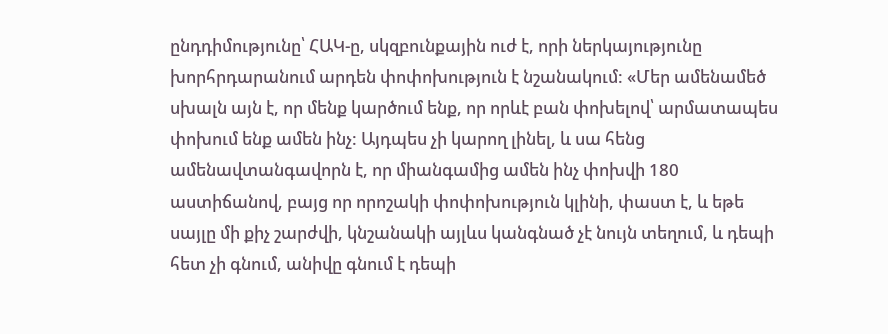ընդդիմությունը՝ ՀԱԿ-ը, սկզբունքային ուժ է, որի ներկայությունը խորհրդարանում արդեն փոփոխություն է նշանակում: «Մեր ամենամեծ սխալն այն է, որ մենք կարծում ենք, որ որևէ բան փոխելով՝ արմատապես փոխում ենք ամեն ինչ: Այդպես չի կարող լինել, և սա հենց ամենավտանգավորն է, որ միանգամից ամեն ինչ փոխվի 180 աստիճանով, բայց որ որոշակի փոփոխություն կլինի, փաստ է, և եթե սայլը մի քիչ շարժվի, կնշանակի այլևս կանգնած չէ նույն տեղում, և դեպի հետ չի գնում, անիվը գնում է դեպի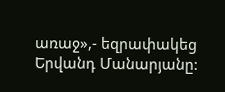առաջ»,- եզրափակեց Երվանդ Մանարյանը: